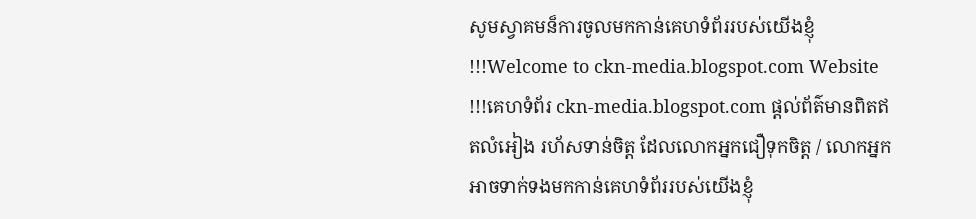សូមស្វាគមន៏ការចូលមកកាន់គេហទំព័ររបស់យើងខ្ញុំ!!!Welcome to ckn-media.blogspot.com Website !!!គេហទំព័រ ckn-media.blogspot.com ផ្តល់ព័ត៌មានពិតឥតលំអៀង រហ័សទាន់ចិត្ត ដែលលោកអ្នកជឿទុកចិត្ត / លោកអ្នកអាចទាក់ទងមកកាន់គេហទំព័ររបស់យើងខ្ញុំ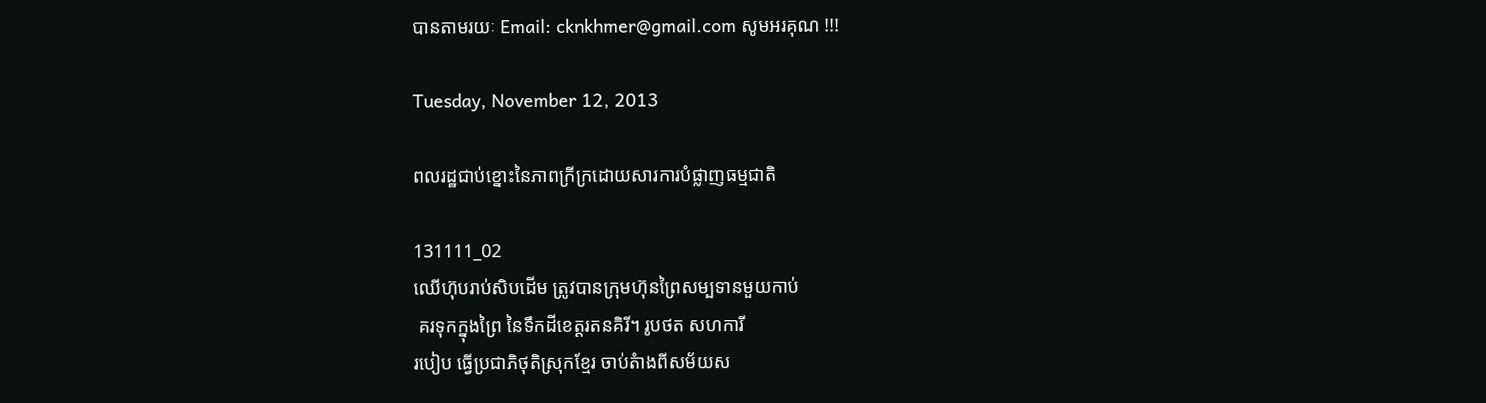បានតាមរយៈ Email: cknkhmer@gmail.com សូមអរគុណ !!!

Tuesday, November 12, 2013

ពលរដ្ឋជាប់ខ្នោះនៃភាពក្រីក្រដោយសារការបំផ្លាញធម្មជាតិ

131111_02
ឈើហ៊ុបរាប់សិបដើម ត្រូវបានក្រុមហ៊ុនព្រៃសម្បទានមួយកាប់
 គរទុកក្នុងព្រៃ នៃទឹកដីខេត្តរតនគិរី។ រូបថត សហការី
របៀប ធ្វើប្រជាភិថុតិស្រុកខ្មែរ ចាប់តំាងពីសម័យស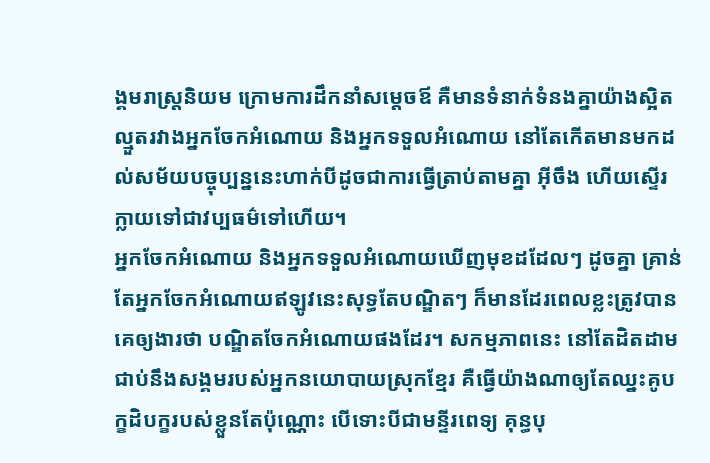ង្គមរាស្រ្តនិយម ក្រោមការដឹកនាំសម្តេចឪ គឺមានទំនាក់ទំនងគ្នាយ៉ាងស្អិតល្មួតរវាងអ្នកចែកអំណោយ និងអ្នកទទួលអំណោយ នៅតែកើតមានមកដល់សម័យបច្ចុប្បន្ននេះហាក់បីដូចជាការធ្វើត្រាប់តាមគ្នា អ៊ីចឹង ហើយស្ទើរក្លាយទៅជាវប្បធម៌ទៅហើយ។
អ្នកចែកអំណោយ និងអ្នកទទួលអំណោយឃើញមុខដដែលៗ ដូចគ្នា គ្រាន់តែអ្នកចែកអំណោយឥឡូវនេះសុទ្ធតែបណ្ឌិតៗ ក៏មានដែរពេលខ្លះត្រូវបានគេឲ្យងារថា បណ្ឌិតចែកអំណោយផងដែរ។ សកម្មភាពនេះ នៅតែដិតដាមជាប់នឹងសង្គមរបស់អ្នកនយោបាយស្រុកខ្មែរ គឺធ្វើយ៉ាងណាឲ្យតែឈ្នះគូបក្ខដិបក្ខរបស់ខ្លួនតែប៉ុណ្ណោះ បើទោះបីជាមន្ទីរពេទ្យ គុន្ធបុ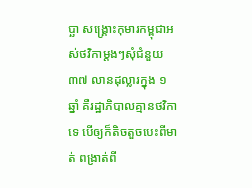ប្ឆា សង្គ្រោះកុមារកម្ពុជាអស់ថវិកាម្តងៗសុំជំនួយ ៣៧ លានដុល្លារក្នុង ១ ឆ្នាំ គឺរដ្ឋាភិបាលគ្មានថវិកាទេ បើឲ្យក៏តិចតួចបេះពីមាត់ ពង្រាត់ពី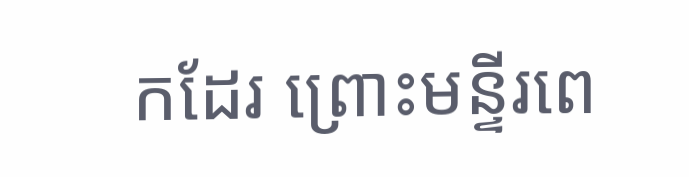កដែរ ព្រោះមន្ទីរពេ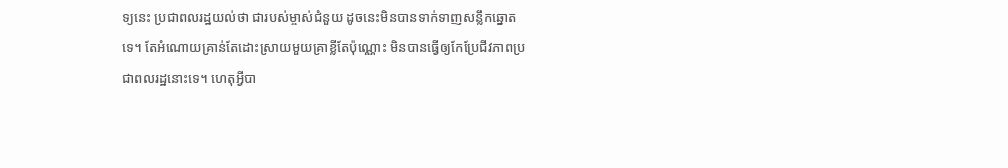ទ្យនេះ ប្រជាពលរដ្ឋយល់ថា ជារបស់ម្ចាស់ជំនួយ ដូចនេះមិនបានទាក់ទាញសន្លឹកឆ្នោតទេ។ តែអំណោយគ្រាន់តែដោះស្រាយមួយគ្រាខ្លីតែប៉ុណ្ណោះ មិនបានធ្វើឲ្យកែប្រែជីវភាពប្រជាពលរដ្ឋនោះទេ។ ហេតុអ្វីបា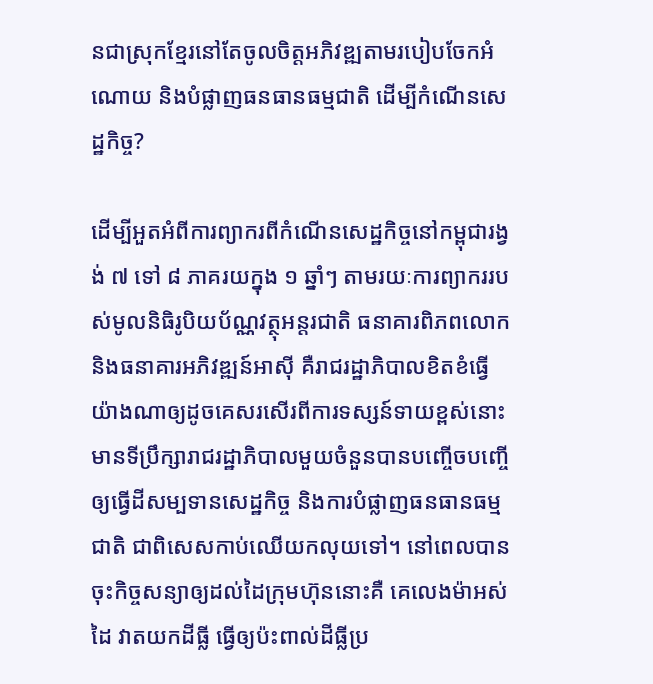នជាស្រុកខ្មែរនៅតែចូលចិត្តអភិវឌ្ឍតាមរបៀបចែកអំណោយ និងបំផ្លាញធនធានធម្មជាតិ ដើម្បីកំណើនសេដ្ឋកិច្ច?

ដើម្បីអួតអំពីការព្យាករពីកំណើនសេដ្ឋកិច្ចនៅកម្ពុជារង្វង់ ៧ ទៅ ៨ ភាគរយក្នុង ១ ឆ្នាំៗ តាមរយៈការព្យាកររបស់មូលនិធិរូបិយប័ណ្ណវត្ថុអន្តរជាតិ ធនាគារពិភពលោក និងធនាគារអភិវឌ្ឍន៍អាស៊ី គឺរាជរដ្ឋាភិបាលខិតខំធ្វើយ៉ាងណាឲ្យដូចគេសរសើរពីការទស្សន៍ទាយខ្ពស់នោះ មានទីប្រឹក្សារាជរដ្ឋាភិបាលមួយចំនួនបានបញ្ចើចបញ្ចើឲ្យធ្វើដីសម្បទានសេដ្ឋកិច្ច និងការបំផ្លាញធនធានធម្មជាតិ ជាពិសេសកាប់ឈើយកលុយទៅ។ នៅពេលបានចុះកិច្ចសន្យាឲ្យដល់ដៃក្រុមហ៊ុននោះគឺ គេលេងម៉ាអស់ដៃ វាតយកដីធ្លី ធ្វើឲ្យប៉ះពាល់ដីធ្លីប្រ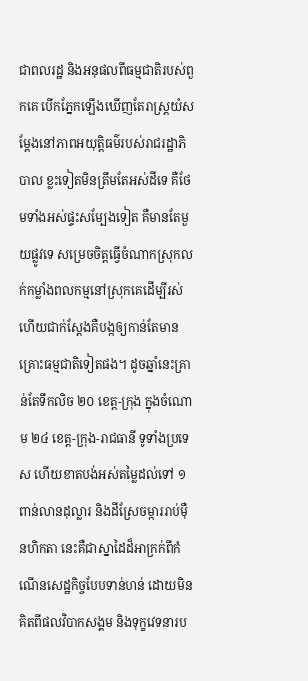ជាពលរដ្ឋ និងអនុផលពីធម្មជាតិរបស់ពួកគេ បើកភ្នែកឡើងឃើញតែរាស្ត្រយំសម្តែងនៅភាពអយុត្តិធម៌របស់រាជរដ្ឋាភិបាល ខ្លះទៀតមិនត្រឹមតែអស់ដីទេ គឺថែមទាំងអស់ផ្ទះសម្បែងទៀត គឺមានតែមួយផ្លូវទេ សម្រេចចិត្តធ្វើចំណាកស្រុកលក់កម្លាំងពលកម្មនៅស្រុកគេដើម្បីរស់ ហើយជាក់ស្តែងគឺបង្កឲ្យកាន់តែមានគ្រោះធម្មជាតិទៀតផង។ ដូចឆ្នាំនេះគ្រាន់តែទឹកលិច ២០ ខេត្ត-ក្រុង ក្នុងចំណោម ២៤ ខេត្ត-ក្រុង-រាជធានី ទូទាំងប្រទេស ហើយខាតបង់អស់តម្លៃដល់ទៅ ១ ពាន់លានដុល្លារ និងដីស្រែចម្ការរាប់ម៉ឺនហិកតា នេះគឺជាស្នាដៃដ៏អាក្រក់ពីកំណើនសេដ្ឋកិច្ចបែបទាន់ហន់ ដោយមិនគិតពីផលវិបាកសង្គម និងទុក្ខវេទនារប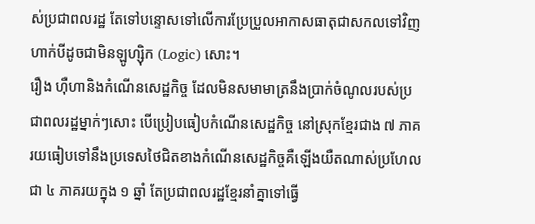ស់ប្រជាពលរដ្ឋ តែទៅបន្ទោសទៅលើការប្រែប្រួលអាកាសធាតុជាសកលទៅវិញហាក់បីដូចជាមិនឡូហ្ស៊ិក (Logic) សោះ។
រឿង ហ៊ឺហានិងកំណើនសេដ្ឋកិច្ច ដែលមិនសមាមាត្រនឹងប្រាក់ចំណូលរបស់ប្រជាពលរដ្ឋម្នាក់ៗសោះ បើប្រៀបធៀបកំណើនសេដ្ឋកិច្ច នៅស្រុកខ្មែរជាង ៧ ភាគរយធៀបទៅនឹងប្រទេសថៃជិតខាងកំណើនសេដ្ឋកិច្ចគឺឡើងយឺតណាស់ប្រហែលជា ៤ ភាគរយក្នុង ១ ឆ្នាំ តែប្រជាពលរដ្ឋខ្មែរនាំគ្នាទៅធ្វើ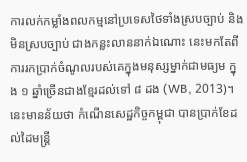ការលក់កម្លាំងពលកម្មនៅប្រទេសថៃទាំងស្របច្បាប់ និងមិនស្របច្បាប់ ជាងកន្លះលាននាក់ឯណោះ នេះមកតែពីការរកប្រាក់ចំណូលរបស់គេក្នុងមនុស្សម្នាក់ជាមធ្យម ក្នុង ១ ឆ្នាំច្រើនជាងខ្មែរដល់ទៅ ៨ ដង (WB, 2013)។ នេះមានន័យថា កំណើនសេដ្ឋកិច្ចកម្ពុជា បានប្រាក់ខែដល់ដៃមន្ត្រី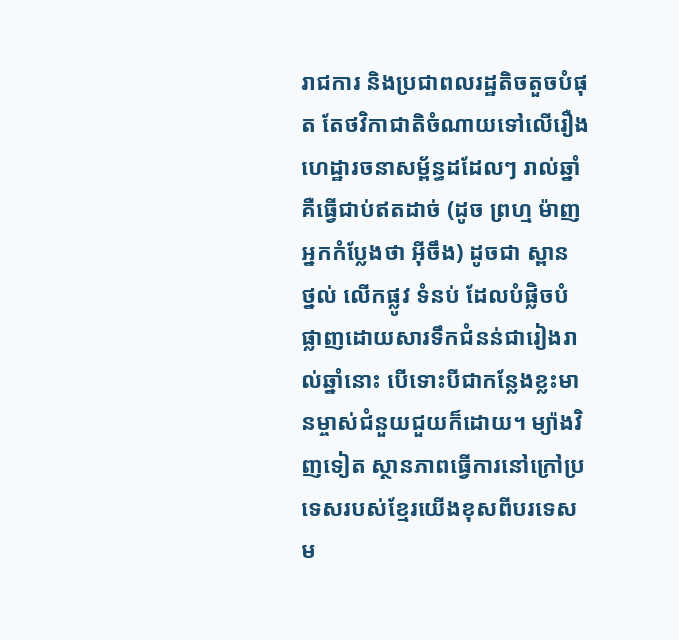រាជការ និងប្រជាពលរដ្ឋតិចតួចបំផុត តែថវិកាជាតិចំណាយទៅលើរឿងហេដ្ឋារចនាសម្ព័ន្ធដដែលៗ រាល់ឆ្នាំគឺធ្វើជាប់ឥតដាច់ (ដូច ព្រហ្ម ម៉ាញ អ្នកកំប្លែងថា អ៊ីចឹង) ដូចជា ស្ពាន ថ្នល់ លើកផ្លូវ ទំនប់ ដែលបំផ្លិចបំផ្លាញដោយសារទឹកជំនន់ជារៀងរាល់ឆ្នាំនោះ បើទោះបីជាកន្លែងខ្លះមានម្ចាស់ជំនួយជួយក៏ដោយ។ ម្យ៉ាងវិញទៀត ស្ថានភាពធ្វើការនៅក្រៅប្រទេសរបស់ខ្មែរយើងខុសពីបរទេសម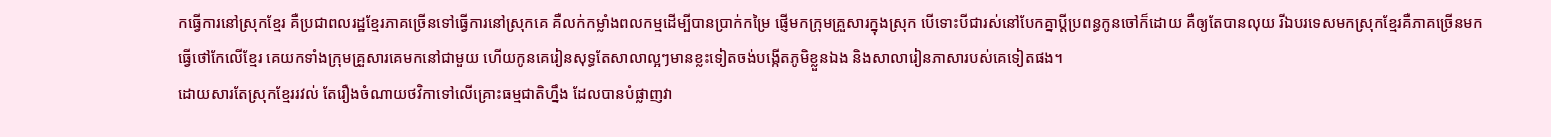កធ្វើការនៅស្រុកខ្មែរ គឺប្រជាពលរដ្ឋខ្មែរភាគច្រើនទៅធ្វើការនៅស្រុកគេ គឺលក់កម្លាំងពលកម្មដើម្បីបានប្រាក់កម្រៃ ផ្ញើមកក្រុមគ្រួសារក្នុងស្រុក បើទោះបីជារស់នៅបែកគ្នាប្តីប្រពន្ធកូនចៅក៏ដោយ គឺឲ្យតែបានលុយ រីឯបរទេសមកស្រុកខ្មែរគឺភាគច្រើនមកធ្វើថៅកែលើខ្មែរ គេយកទាំងក្រុមគ្រួសារគេមកនៅជាមួយ ហើយកូនគេរៀនសុទ្ធតែសាលាល្អៗមានខ្លះទៀតចង់បង្កើតភូមិខ្លួនឯង និងសាលារៀនភាសារបស់គេទៀតផង។
ដោយសារតែស្រុកខ្មែររវល់ តែរឿងចំណាយថវិកាទៅលើគ្រោះធម្មជាតិហ្នឹង ដែលបានបំផ្លាញវា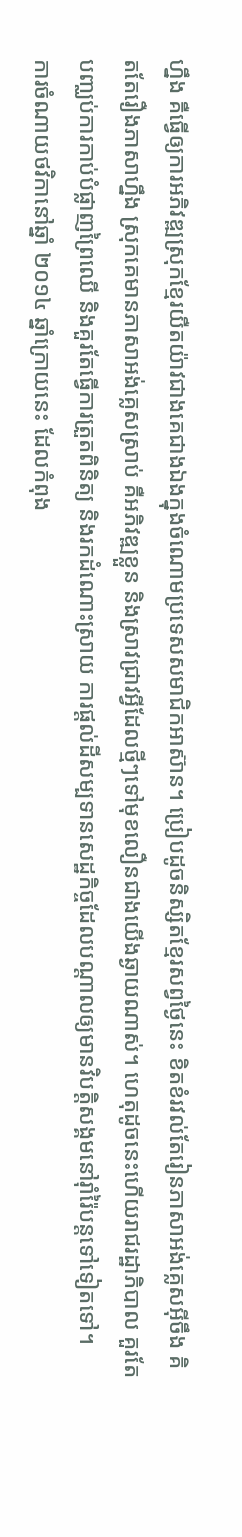ហ្នឹង គឺធ្វើឲ្យការអភិវឌ្ឍស្រុកខ្មែរយឺតយ៉ាវជាងគេជាងឯងក្នុងចំណោមប្រទេសសមាជិកអាស៊ាន។ ប្រៀបដូចនិស្សិតខ្មែរសព្វថ្ងៃនេះ ខិតខំរវល់តែរៀនភាសាអង់គ្លេសអ៊ីចឹង គិតតែរឿងភាសាហ្នឹង ស្រុកគេមានភាសាអង់គ្លេសស្រាប់ គឺអភិវឌ្ឍខ្លួន និងស្រាវជ្រាវអ្វីដែលថ្មីៗទៅមុខលឿនជាងយើងឆ្ងាយណាស់។ ហេតុដូចនេះហើយរាជរដ្ឋាភិបាល គួរតែបញ្ឈប់ការកាប់បំផ្លាញព្រៃឈើ និងគួរតែធ្វើការត្រួតពិនិត្យ និងរកដំណោះស្រាយ ការផ្តល់ដីសម្បទានសេដ្ឋកិច្ចដែលបណ្តាលឲ្យមានវិបត្តិសង្គមនៅរ៉ាំរ៉ៃបន្តទៅទៀតទៅ។
ការចំណាយថវិកានៅឆ្នាំ ២០១៤ ឆ្នាំក្រោយនេះ ដែលកំពុង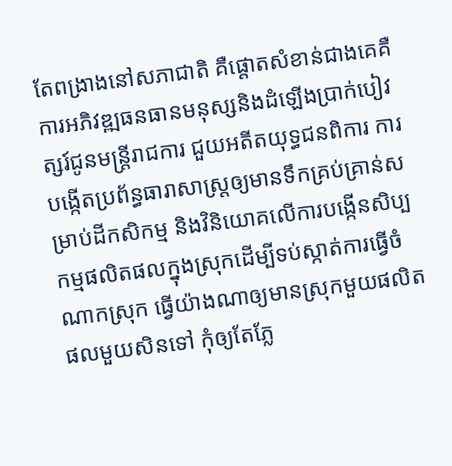តែពង្រាងនៅសភាជាតិ គឺផ្តោតសំខាន់ជាងគេគឺការអភិវឌ្ឍធនធានមនុស្សនិងដំឡើងប្រាក់បៀវត្សរ៍ជូនមន្ត្រីរាជការ ជួយអតីតយុទ្ធជនពិការ ការបង្កើតប្រព័ន្ធធារាសាស្ត្រឲ្យមានទឹកគ្រប់គ្រាន់សម្រាប់ដីកសិកម្ម និងវិនិយោគលើការបង្កើនសិប្បកម្មផលិតផលក្នុងស្រុកដើម្បីទប់ស្កាត់ការធ្វើចំណាកស្រុក ធ្វើយ៉ាងណាឲ្យមានស្រុកមួយផលិតផលមួយសិនទៅ កុំឲ្យតែភ្លែ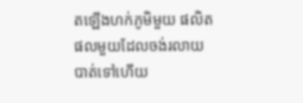តឡើងហក់ភូមិមួយ ផលិតផលមួយដែលចង់រលាយបាត់ទៅហើយ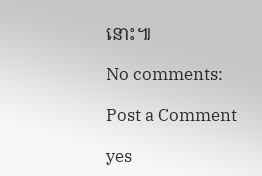នោះ៕

No comments:

Post a Comment

yes